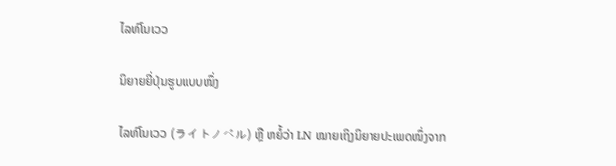ໄລທ໌ໂນເວວ

ນິຍາຍຍີ່ປຸ່ນຮູບແບບໜຶ່ງ

ໄລທ໌ໂນເວວ (ライトノベル) ຫຼື ຫຍໍ້ວ່າ LN ໝາຍເຖິງນິຍາຍປະເພດໜຶ່ງຈາກ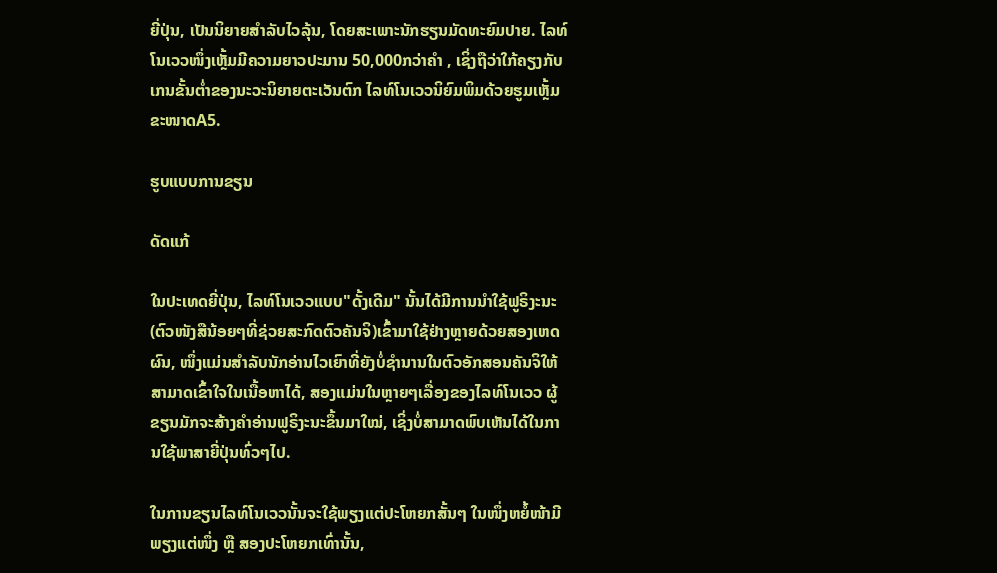ຍີ່ປຸ່ນ, ເປັນນິຍາຍສໍາລັບໄວລຸ້ນ, ໂດຍສະເພາະນັກຮຽນມັດທະຍົມປາຍ. ໄລທ໌ໂນເວວໜຶ່ງເຫຼັ້ມມີຄວາມຍາວປະມານ 50,000ກວ່າຄໍາ , ເຊິ່ງຖືວ່າໃກ້ຄຽງກັບເກນຂັ້ນຕໍ່າຂອງນະວະນິຍາຍຕະເວັນຕົກ ໄລທ໌ໂນເວວນິຍົມພິມດ້ວຍຮູມເຫຼັ້ມຂະໜາດA5.

ຮູບແບບການຂຽນ

ດັດແກ້

ໃນປະເທດຍີ່ປຸ່ນ, ໄລທ໌ໂນເວວແບບ"ດັ້ງເດີມ" ນັ້ນໄດ້ມີການນຳໃຊ້ຟູຣິງະນະ(ຕົວໜັງສືນ້ອຍໆທີ່ຊ່ວຍສະກົດຕົວຄັນຈິ)ເຂົ້າມາໃຊ້ຢ່າງຫຼາຍດ້ວຍສອງເຫດຜົນ, ໜຶ່ງແມ່ນສຳລັບນັກອ່ານໄວເຍົາທີ່ຍັງບໍ່ຊຳນານໃນຕົວອັກສອນຄັນຈິໃຫ້ສາມາດເຂົ້າໃຈໃນເນື້ອຫາໄດ້, ສອງແມ່ນໃນຫຼາຍໆເລື່ອງຂອງໄລທ໌ໂນເວວ ຜູ້ຂຽນມັກຈະສ້າງຄຳອ່ານຟູຣິງະນະຂຶ້ນມາໃໝ່, ເຊິ່ງບໍ່ສາມາດພົບເຫັນໄດ້ໃນການໃຊ້ພາສາຍີ່ປຸ່ນທົ່ວໆໄປ.

ໃນການຂຽນໄລທ໌ໂນເວວນັ້ນຈະໃຊ້ພຽງແຕ່ປະໂຫຍກສັ້ນໆ ໃນໜຶ່ງຫຍໍ້ໜ້າມີພຽງແຕ່ໜຶ່ງ ຫຼື ສອງປະໂຫຍກເທົ່ານັ້ນ,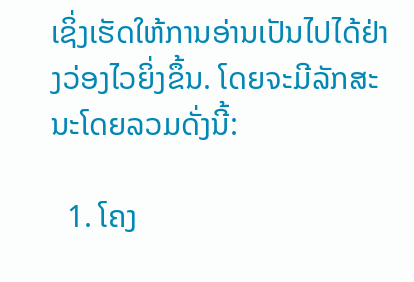ເຊິ່ງເຮັດໃຫ້ການອ່ານເປັນໄປໄດ້ຢ່າງວ່ອງໄວຍິ່ງຂຶ້ນ. ໂດຍຈະມີລັກສະນະໂດຍລວມດັ່ງນີ້:

  1. ໂຄງ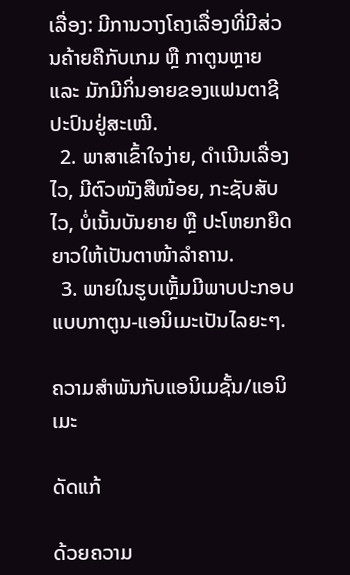ເລື່ອງ: ມີການວາງໂຄງເລື່ອງທີ່ມີສ່ວນຄ້າຍຄືກັບເກມ ຫຼື ກາຕູນຫຼາຍ ແລະ ມັກມີກິ່ນອາຍຂອງແຟນຕາຊີປະປົນຢູ່ສະເໝີ.
  2. ພາສາເຂົ້າໃຈງ່າຍ, ດຳເນີນເລື່ອງໄວ, ມີຕົວໜັງສືໜ້ອຍ, ກະຊັບສັບໄວ, ບໍ່ເນັ້ນບັນຍາຍ ຫຼື ປະໂຫຍກຍືດຍາວໃຫ້ເປັນຕາໜ້າລຳຄານ.
  3. ພາຍໃນຮູບເຫຼັ້ມມີພາບປະກອບແບບກາຕູນ-ແອນິເມະເປັນໄລຍະໆ.

ຄວາມສໍາພັນກັບແອນິເມຊັ້ນ/ແອນິເມະ

ດັດແກ້

ດ້ວຍຄວາມ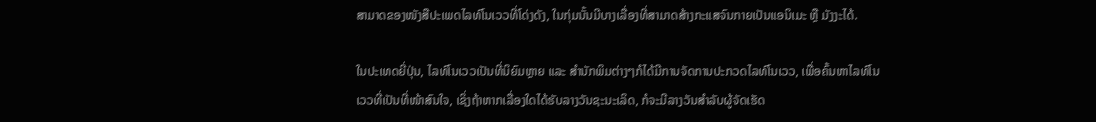ສາມາດຂອງໜັງສືປະເພດໄລທ໌ໂນເວວທີ່ໂດ່ງດັງ, ໃນກຸ່ມນັ້ນມີບາງເລື່ອງທີ່ສາມາດສ້າງກະແສຈົນກາຍເປັນແອນິເມະ ຫຼື ມັງງະໄດ້.

ໃນປະເທດຍີ່ປຸ່ນ, ໄລທ໌ໂນເວວເປັນທີ່ນິຍົມຫຼາຍ ແລະ ສຳນັກພິມຕ່າງໆກໍໄດ້ມີການຈັດການປະກວດໄລທ໌ໂນເວວ, ເພື່ອຄົ້ນຫາໄລທ໌ໂນເວວທີ່ເປັນທີ່ໜ້າສົນໃຈ, ເຊິ່ງຖ້າຫາກເລື່ອງໃດໄດ້ຮັບລາງວັນຊະນະເລິດ, ກໍຈະມີລາງວັນສຳລັບຜູ້ຈັດເຮັດ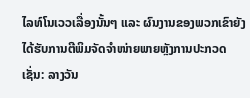ໄລທ໌ໂນເວວເລື່ອງນັ້ນໆ ແລະ ຜົນງານຂອງພວກເຂົາຍັງໄດ້ຮັບການຕີພິມຈັດຈຳໜ່າຍພາຍຫຼັງການປະກວດເຊັ່ນ: ລາງວັນ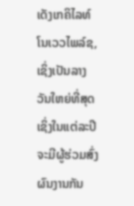ເດັງເກຄິໄລທ໌ໂນເວວໄພລ໌ຊ, ເຊິ່ງເປັນລາງວັນໃຫຍ່ທີ່ສຸດເຊິ່ງໃນແຕ່ລະປີຈະມີຜູ້ຮ່ວມສົ່ງຜົນງານກັນ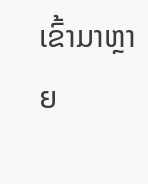ເຂົ້າມາຫຼາຍ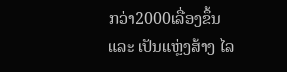ກວ່າ2000ເລື່ອງຂຶ້ນ ແລະ ເປັນແຫຼ່ງສ້າງ ໄລ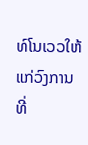ທ໌ໂນເວວໃຫ້ແກ່ວົງການທີ່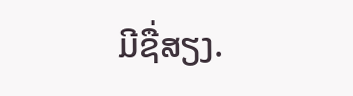ມີຊື່ສຽງ.